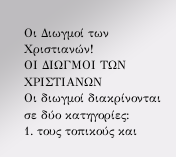Οι Διωγμοί των Χριστιανών!
ΟΙ ΔΙΩΓΜΟΙ ΤΩΝ ΧΡΙΣΤΙΑΝΩΝ
Οι διωγμοί διακρίνονται σε δύο κατηγορίες:
1. τους τοπικούς και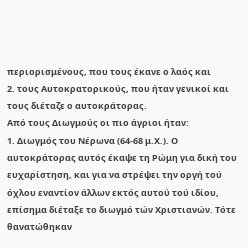περιορισμένους, που τους έκανε ο λαός και
2. τους Αυτοκρατορικούς, που ήταν γενικοί και τους διέταζε ο αυτοκράτορας.
Από τους Διωγμούς οι πιο άγριοι ήταν:
1. Διωγμός του Νέρωνα (64-68 μ.Χ.). Ο αυτοκράτορας αυτός έκαψε τη Ρώμη για δική του ευχαρίστηση, και για να στρέψει την οργή τού όχλου εναντίον άλλων εκτός αυτού τού ιδίου, επίσημα διέταξε το διωγμό τών Χριστιανών. Τότε θανατώθηκαν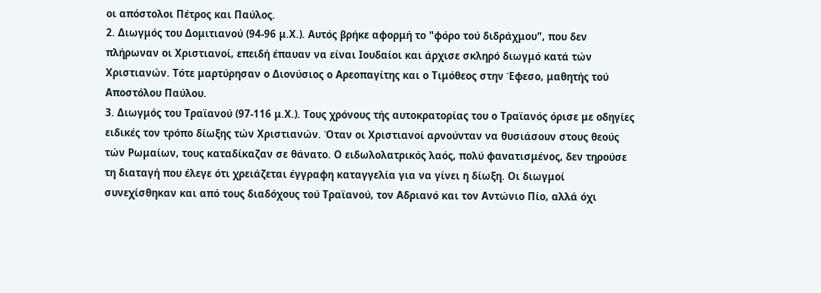οι απόστολοι Πέτρος και Παύλος.
2. Διωγμός του Δομιτιανού (94-96 μ.Χ.). Αυτός βρήκε αφορμή το "φόρο τού διδράχμου", που δεν πλήρωναν οι Χριστιανοί, επειδή έπαυαν να είναι Ιουδαίοι και άρχισε σκληρό διωγμό κατά τών Χριστιανών. Τότε μαρτύρησαν ο Διονύσιος ο Αρεοπαγίτης και ο Τιμόθεος στην Έφεσο, μαθητής τού Αποστόλου Παύλου.
3. Διωγμός του Τραϊανού (97-116 μ.Χ.). Τους χρόνους τής αυτοκρατορίας του ο Τραϊανός όρισε με οδηγίες ειδικές τον τρόπο δίωξης τών Χριστιανών. Όταν οι Χριστιανοί αρνούνταν να θυσιάσουν στους θεούς τών Ρωμαίων, τους καταδίκαζαν σε θάνατο. Ο ειδωλολατρικός λαός, πολύ φανατισμένος, δεν τηρούσε τη διαταγή που έλεγε ότι χρειάζεται έγγραφη καταγγελία για να γίνει η δίωξη. Οι διωγμοί συνεχίσθηκαν και από τους διαδόχους τού Τραϊανού, τον Αδριανό και τον Αντώνιο Πίο, αλλά όχι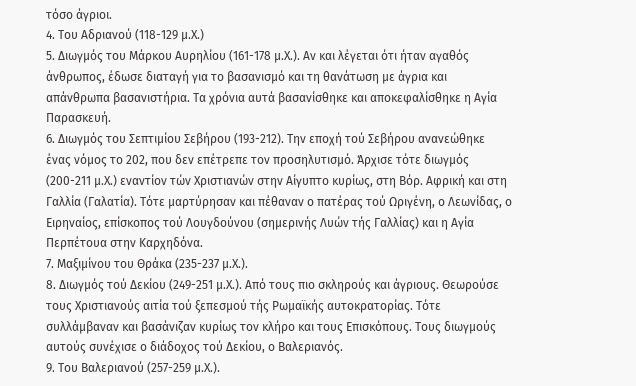τόσο άγριοι.
4. Του Αδριανού (118-129 μ.Χ.)
5. Διωγμός του Μάρκου Αυρηλίου (161-178 μ.Χ.). Αν και λέγεται ότι ήταν αγαθός άνθρωπος, έδωσε διαταγή για το βασανισμό και τη θανάτωση με άγρια και απάνθρωπα βασανιστήρια. Τα χρόνια αυτά βασανίσθηκε και αποκεφαλίσθηκε η Αγία Παρασκευή.
6. Διωγμός του Σεπτιμίου Σεβήρου (193-212). Την εποχή τού Σεβήρου ανανεώθηκε ένας νόμος το 202, που δεν επέτρεπε τον προσηλυτισμό. Άρχισε τότε διωγμός (200-211 μ.Χ.) εναντίον τών Χριστιανών στην Αίγυπτο κυρίως, στη Βόρ. Αφρική και στη Γαλλία (Γαλατία). Τότε μαρτύρησαν και πέθαναν ο πατέρας τού Ωριγένη, ο Λεωνίδας, ο Ειρηναίος, επίσκοπος τού Λουγδούνου (σημερινής Λυών τής Γαλλίας) και η Αγία Περπέτουα στην Καρχηδόνα.
7. Μαξιμίνου του Θράκα (235-237 μ.Χ.).
8. Διωγμός τού Δεκίου (249-251 μ.Χ.). Από τους πιο σκληρούς και άγριους. Θεωρούσε τους Χριστιανούς αιτία τού ξεπεσμού τής Ρωμαϊκής αυτοκρατορίας. Τότε συλλάμβαναν και βασάνιζαν κυρίως τον κλήρο και τους Επισκόπους. Τους διωγμούς αυτούς συνέχισε ο διάδοχος τού Δεκίου, ο Βαλεριανός.
9. Του Βαλεριανού (257-259 μ.Χ.).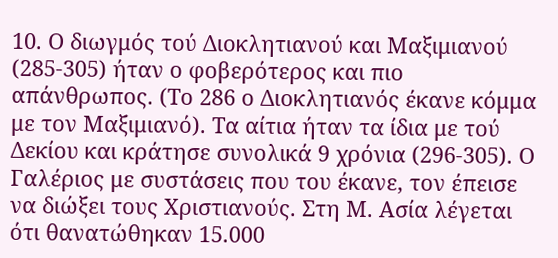10. Ο διωγμός τού Διοκλητιανού και Μαξιμιανού (285-305) ήταν ο φοβερότερος και πιο απάνθρωπος. (Το 286 ο Διοκλητιανός έκανε κόμμα με τον Μαξιμιανό). Τα αίτια ήταν τα ίδια με τού Δεκίου και κράτησε συνολικά 9 χρόνια (296-305). Ο Γαλέριος με συστάσεις που του έκανε, τον έπεισε να διώξει τους Χριστιανούς. Στη Μ. Ασία λέγεται ότι θανατώθηκαν 15.000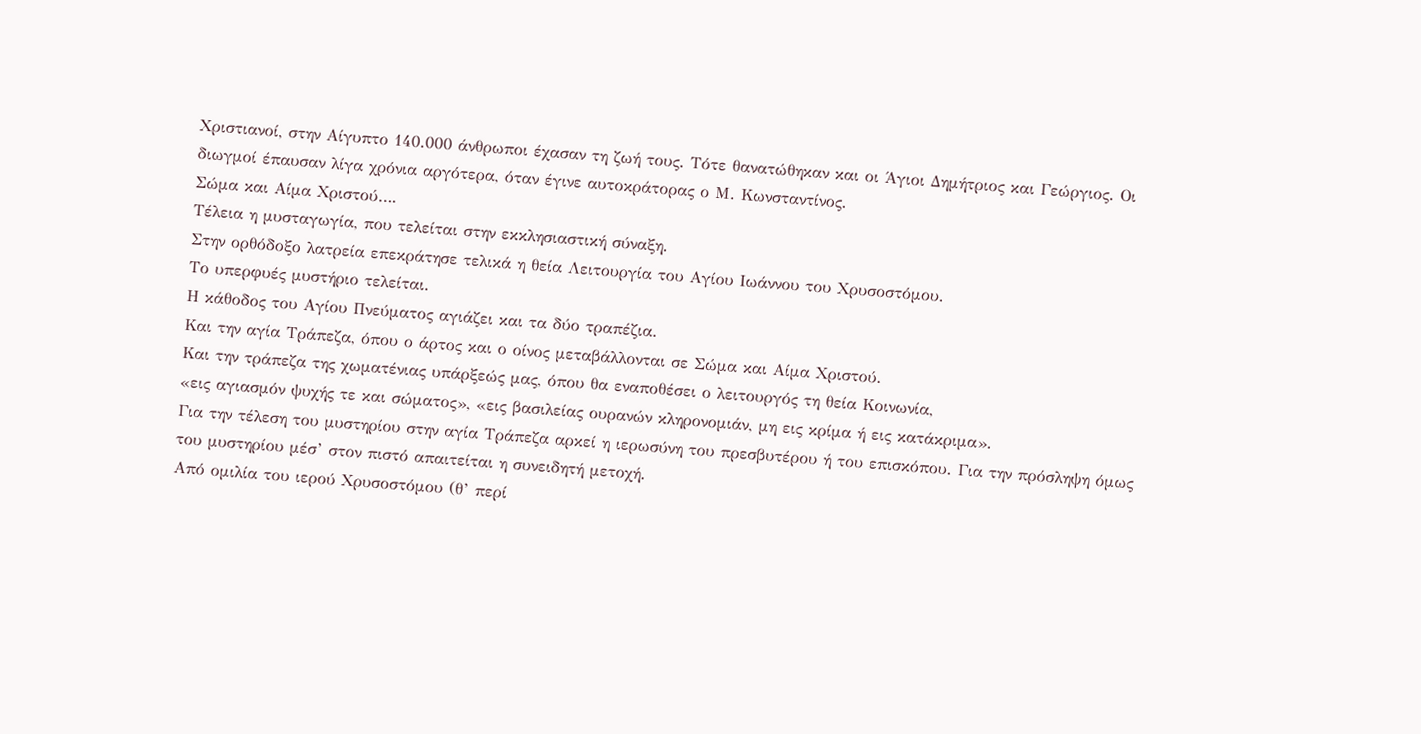Χριστιανοί, στην Αίγυπτο 140.000 άνθρωποι έχασαν τη ζωή τους. Τότε θανατώθηκαν και οι Άγιοι Δημήτριος και Γεώργιος. Οι διωγμοί έπαυσαν λίγα χρόνια αργότερα, όταν έγινε αυτοκράτορας ο Μ. Κωνσταντίνος.
Σώμα και Αίμα Χριστού….
Τέλεια η μυσταγωγία, που τελείται στην εκκλησιαστική σύναξη.
Στην ορθόδοξο λατρεία επεκράτησε τελικά η θεία Λειτουργία του Αγίου Ιωάννου του Χρυσοστόμου.
Το υπερφυές μυστήριο τελείται.
Η κάθοδος του Αγίου Πνεύματος αγιάζει και τα δύο τραπέζια.
Και την αγία Τράπεζα, όπου ο άρτος και ο οίνος μεταβάλλονται σε Σώμα και Αίμα Χριστού.
Και την τράπεζα της χωματένιας υπάρξεώς μας, όπου θα εναποθέσει ο λειτουργός τη θεία Κοινωνία,
«εις αγιασμόν ψυχής τε και σώματος», «εις βασιλείας ουρανών κληρονομιάν, μη εις κρίμα ή εις κατάκριμα».
Για την τέλεση του μυστηρίου στην αγία Τράπεζα αρκεί η ιερωσύνη του πρεσβυτέρου ή του επισκόπου. Για την πρόσληψη όμως του μυστηρίου μέσ’ στον πιστό απαιτείται η συνειδητή μετοχή.
Από ομιλία του ιερού Χρυσοστόμου (θ’ περί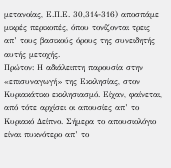μετανοίας, Ε.Π.Ε. 30,314-316) αποσπάμε μικρές περικοπές, όπου τονίζονται τρεις απ’ τους βασικούς όρους της συνειδητής αυτής μετοχής.
Πρώτον: Η αδιάλειπτη παρουσία στην «επισυναγωγή» της Εκκλησίας, στον Κυριακάτικο εκκλησιασμό. Είχαν, φαίνεται, από τότε αρχίσει οι απουσίες απ’ το Κυριακό Δείπνο. Σήμερα το απουσιολόγιο είναι πυκνότερο απ’ το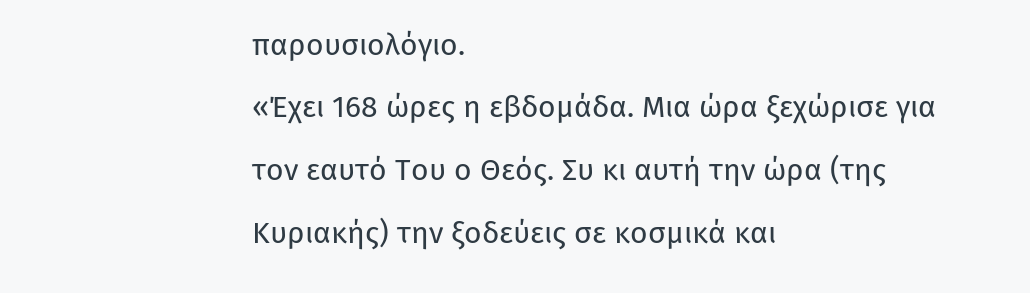παρουσιολόγιο.
«Έχει 168 ώρες η εβδομάδα. Μια ώρα ξεχώρισε για τον εαυτό Του ο Θεός. Συ κι αυτή την ώρα (της Κυριακής) την ξοδεύεις σε κοσμικά και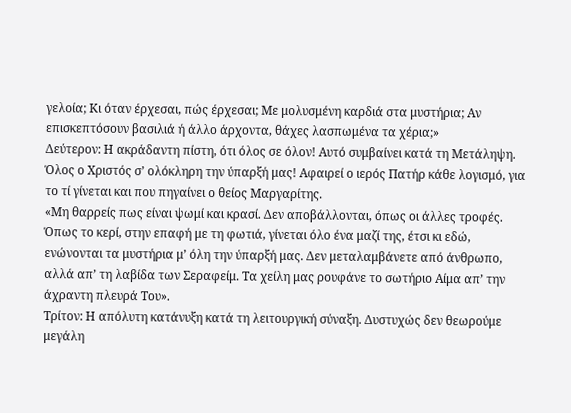γελοία; Κι όταν έρχεσαι, πώς έρχεσαι; Με μολυσμένη καρδιά στα μυστήρια; Αν επισκεπτόσουν βασιλιά ή άλλο άρχοντα, θάχες λασπωμένα τα χέρια;»
Δεύτερον: Η ακράδαντη πίστη, ότι όλος σε όλον! Αυτό συμβαίνει κατά τη Μετάληψη. Όλος ο Χριστός σ’ ολόκληρη την ύπαρξή μας! Αφαιρεί ο ιερός Πατήρ κάθε λογισμό, για το τί γίνεται και που πηγαίνει ο θείος Μαργαρίτης.
«Μη θαρρείς πως είναι ψωμί και κρασί. Δεν αποβάλλονται, όπως οι άλλες τροφές. Όπως το κερί, στην επαφή με τη φωτιά, γίνεται όλο ένα μαζί της, έτσι κι εδώ, ενώνονται τα μυστήρια μ’ όλη την ύπαρξή μας. Δεν μεταλαμβάνετε από άνθρωπο, αλλά απ’ τη λαβίδα των Σεραφείμ. Τα χείλη μας ρουφάνε το σωτήριο Αίμα απ’ την άχραντη πλευρά Του».
Τρίτον: Η απόλυτη κατάνυξη κατά τη λειτουργική σύναξη. Δυστυχώς δεν θεωρούμε μεγάλη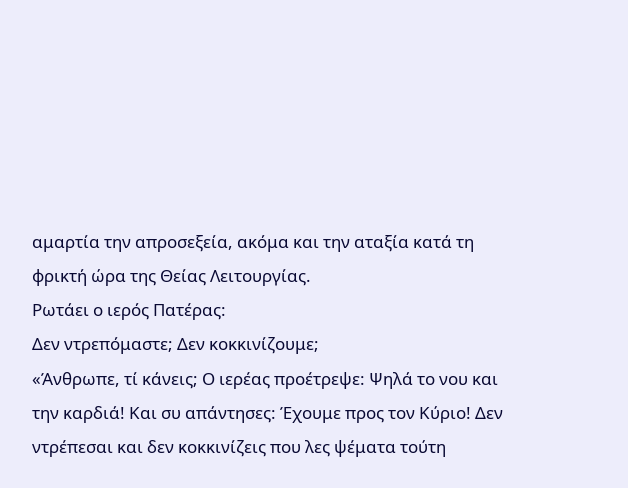αμαρτία την απροσεξεία, ακόμα και την αταξία κατά τη φρικτή ώρα της Θείας Λειτουργίας.
Ρωτάει ο ιερός Πατέρας:
Δεν ντρεπόμαστε; Δεν κοκκινίζουμε;
«Άνθρωπε, τί κάνεις; Ο ιερέας προέτρεψε: Ψηλά το νου και την καρδιά! Και συ απάντησες: Έχουμε προς τον Κύριο! Δεν ντρέπεσαι και δεν κοκκινίζεις που λες ψέματα τούτη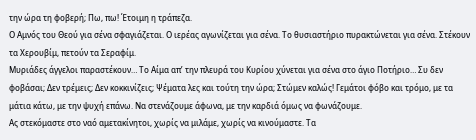την ώρα τη φοβερή; Πω, πω! Έτοιμη η τράπεζα.
Ο Αμνός του Θεού για σένα σφαγιάζεται. Ο ιερέας αγωνίζεται για σένα. Το θυσιαστήριο πυρακτώνεται για σένα. Στέκουν τα Χερουβίμ, πετούν τα Σεραφίμ.
Μυριάδες άγγελοι παραστέκουν… Το Αίμα απ’ την πλευρά του Κυρίου χύνεται για σένα στο άγιο Ποτήριο… Συ δεν φοβάσαι; Δεν τρέμεις; Δεν κοκκινίζεις; Ψέματα λες και τούτη την ώρα; Στώμεν καλώς! Γεμάτοι φόβο και τρόμο, με τα μάτια κάτω, με την ψυχή επάνω. Να στενάζουμε άφωνα, με την καρδιά όμως να φωνάζουμε.
Ας στεκόμαστε στο ναό αμετακίνητοι, χωρίς να μιλάμε, χωρίς να κινούμαστε. Τα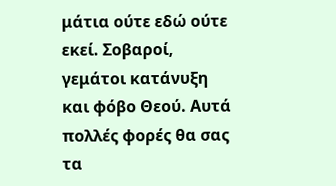μάτια ούτε εδώ ούτε εκεί. Σοβαροί, γεμάτοι κατάνυξη και φόβο Θεού. Αυτά πολλές φορές θα σας τα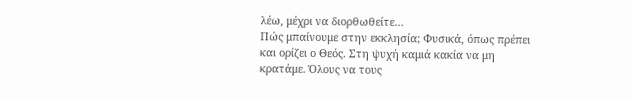λέω, μέχρι να διορθωθείτε…
Πώς μπαίνουμε στην εκκλησία; Φυσικά, όπως πρέπει και ορίζει ο Θεός. Στη ψυχή καμιά κακία να μη κρατάμε. Όλους να τους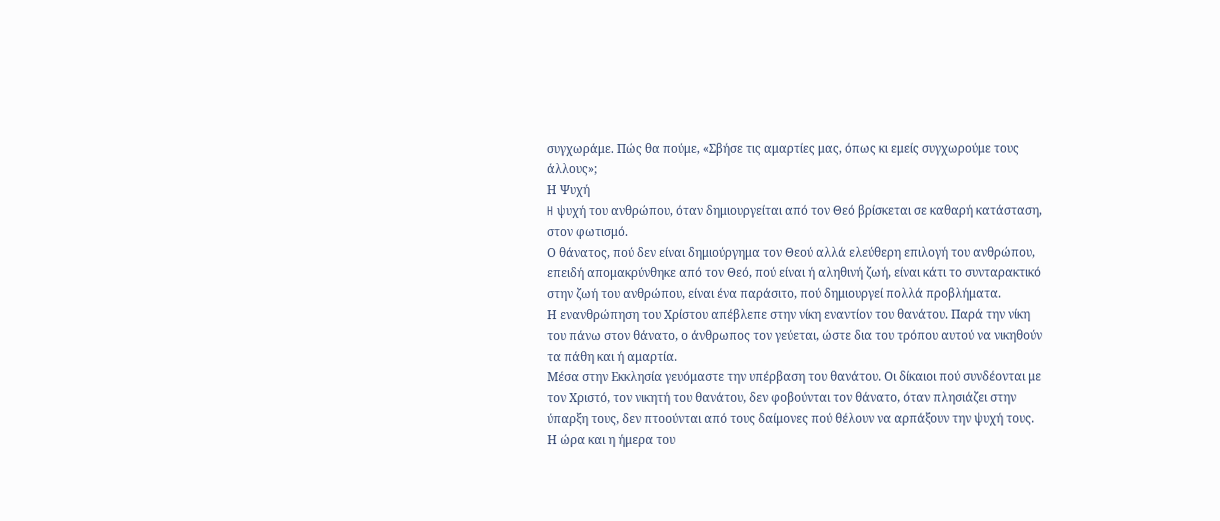συγχωράμε. Πώς θα πούμε, «Σβήσε τις αμαρτίες μας, όπως κι εμείς συγχωρούμε τους άλλους»;
Η Ψυχή
H ψυχή του ανθρώπου, όταν δημιουργείται από τον Θεό βρίσκεται σε καθαρή κατάσταση, στον φωτισμό.
Ο θάνατος, πού δεν είναι δημιούργημα τον Θεού αλλά ελεύθερη επιλογή του ανθρώπου, επειδή απομακρύνθηκε από τον Θεό, πού είναι ή αληθινή ζωή, είναι κάτι το συνταρακτικό στην ζωή του ανθρώπου, είναι ένα παράσιτο, πού δημιουργεί πολλά προβλήματα.
Η ενανθρώπηση του Χρίστου απέβλεπε στην νίκη εναντίον του θανάτου. Παρά την νίκη του πάνω στον θάνατο, ο άνθρωπος τον γεύεται, ώστε δια του τρόπου αυτού να νικηθούν τα πάθη και ή αμαρτία.
Μέσα στην Εκκλησία γευόμαστε την υπέρβαση του θανάτου. Οι δίκαιοι πού συνδέονται με τον Χριστό, τον νικητή του θανάτου, δεν φοβούνται τον θάνατο, όταν πλησιάζει στην ύπαρξη τους, δεν πτοούνται από τους δαίμονες πού θέλουν να αρπάξουν την ψυχή τους.
Η ώρα και η ήμερα του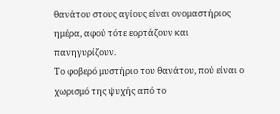θανάτου στους αγίους είναι ονομαστήριος ημέρα, αφού τότε εορτάζουν και πανηγυρίζουν.
Το φοβερό μυστήριο του θανάτου, πού είναι ο χωρισμό της ψυχής από το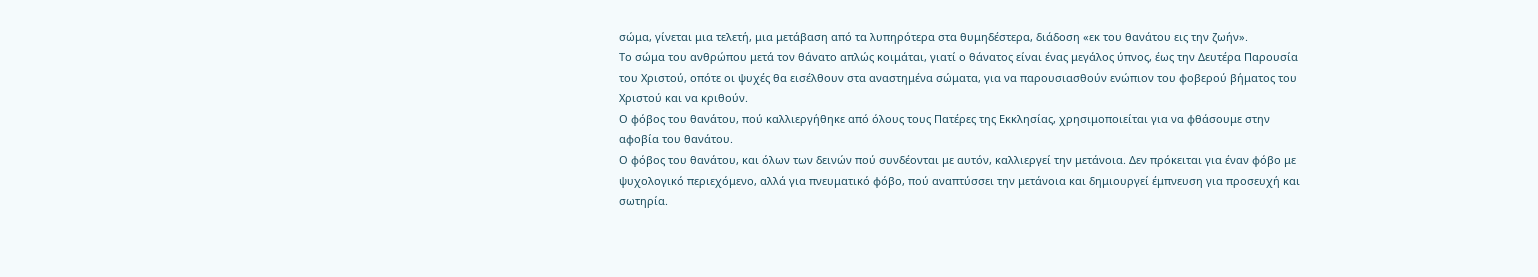σώμα, γίνεται μια τελετή, μια μετάβαση από τα λυπηρότερα στα θυμηδέστερα, διάδοση «εκ του θανάτου εις την ζωήν».
Το σώμα του ανθρώπου μετά τον θάνατο απλώς κοιμάται, γιατί ο θάνατος είναι ένας μεγάλος ύπνος, έως την Δευτέρα Παρουσία του Χριστού, οπότε οι ψυχές θα εισέλθουν στα αναστημένα σώματα, για να παρουσιασθούν ενώπιον του φοβερού βήματος του Χριστού και να κριθούν.
Ο φόβος του θανάτου, πού καλλιεργήθηκε από όλους τους Πατέρες της Εκκλησίας, χρησιμοποιείται για να φθάσουμε στην αφοβία του θανάτου.
Ο φόβος του θανάτου, και όλων των δεινών πού συνδέονται με αυτόν, καλλιεργεί την μετάνοια. Δεν πρόκειται για έναν φόβο με ψυχολογικό περιεχόμενο, αλλά για πνευματικό φόβο, πού αναπτύσσει την μετάνοια και δημιουργεί έμπνευση για προσευχή και σωτηρία.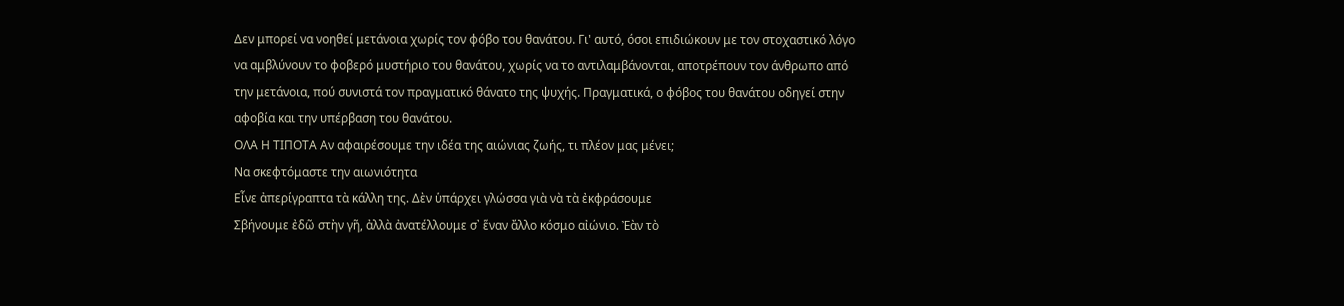Δεν μπορεί να νοηθεί μετάνοια χωρίς τον φόβο του θανάτου. Γι' αυτό, όσοι επιδιώκουν με τον στοχαστικό λόγο να αμβλύνουν το φοβερό μυστήριο του θανάτου, χωρίς να το αντιλαμβάνονται, αποτρέπουν τον άνθρωπο από την μετάνοια, πού συνιστά τον πραγματικό θάνατο της ψυχής. Πραγματικά, ο φόβος του θανάτου οδηγεί στην αφοβία και την υπέρβαση του θανάτου.
ΟΛΑ Η ΤΙΠΟΤΑ Αν αφαιρέσουμε την ιδέα της αιώνιας ζωής, τι πλέον μας μένει;
Να σκεφτόμαστε την αιωνιότητα
Εἶνε ἀπερίγραπτα τὰ κάλλη της. Δὲν ὑπάρχει γλώσσα γιὰ νὰ τὰ ἐκφράσουμε
Σβήνουμε ἐδῶ στὴν γῆ, ἀλλὰ ἀνατέλλουμε σ᾿ ἕναν ἄλλο κόσμο αἰώνιο. Ἐὰν τὸ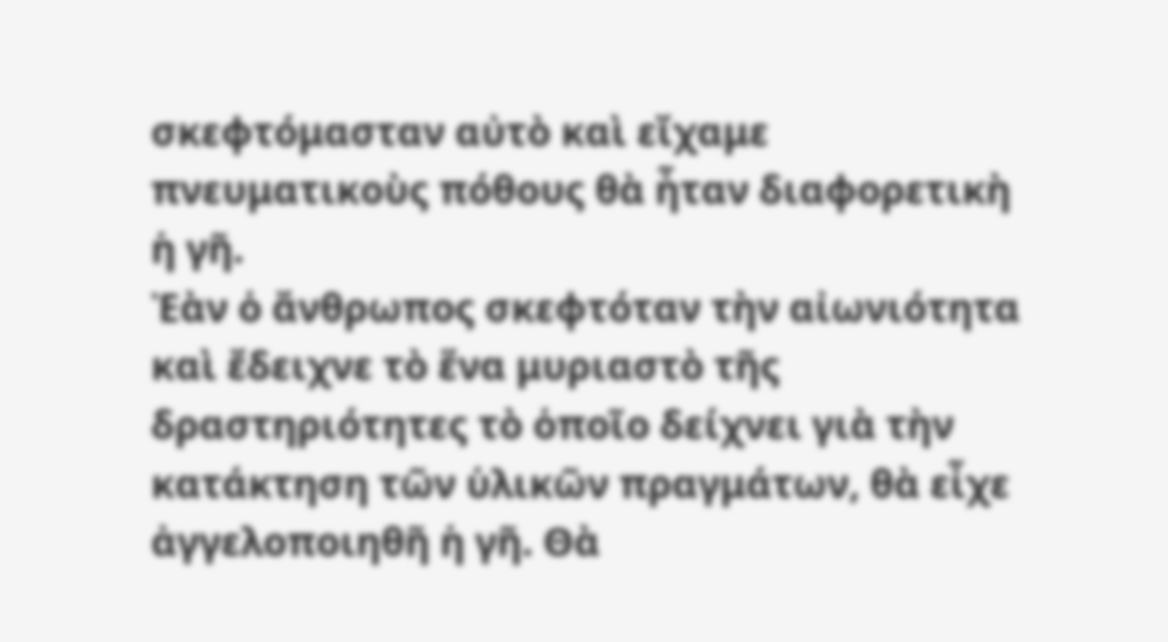σκεφτόμασταν αὐτὸ καὶ εἴχαμε πνευματικοὺς πόθους θὰ ἦταν διαφορετικὴ ἡ γῆ.
Ἐὰν ὁ ἄνθρωπος σκεφτόταν τὴν αἰωνιότητα καὶ ἔδειχνε τὸ ἕνα μυριαστὸ τῆς δραστηριότητες τὸ ὁποῖο δείχνει γιὰ τὴν κατάκτηση τῶν ὑλικῶν πραγμάτων, θὰ εἶχε ἀγγελοποιηθῆ ἡ γῆ. Θὰ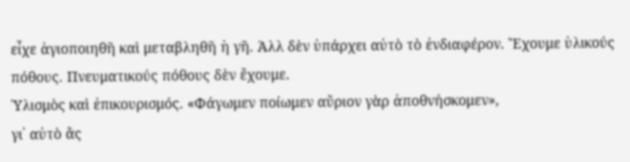εἶχε ἁγιοποιηθῆ καὶ μεταβληθῆ ἡ γῆ. Ἀλλ δὲν ὑπάρχει αὐτὸ τὸ ἐνδιαφέρον. Ἔχουμε ὑλικούς πόθους. Πνευματικούς πόθους δὲν ἔχουμε.
Ὑλισμὸς καὶ ἐπικουρισμός. «Φάγωμεν ποίωμεν αὔριον γὰρ ἀποθνήσκομεν»,
γι᾿ αὐτὸ ἄς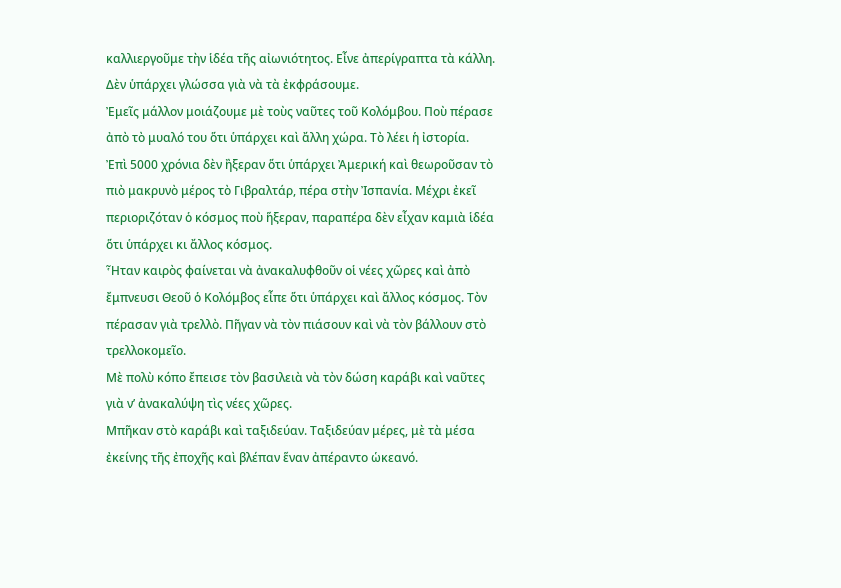καλλιεργοῦμε τὴν ἱδέα τῆς αἰωνιότητος. Εἶνε ἀπερίγραπτα τὰ κάλλη. Δὲν ὑπάρχει γλώσσα γιὰ νὰ τὰ ἐκφράσουμε.
Ἐμεῖς μάλλον μοιάζουμε μὲ τοὺς ναῦτες τοῦ Κολόμβου. Ποὺ πέρασε ἀπὸ τὸ μυαλό του ὅτι ὑπάρχει καὶ ἄλλη χώρα. Τὸ λέει ἡ ἰστορία.
Ἐπὶ 5000 χρόνια δὲν ἢξεραν ὅτι ὑπάρχει Ἀμερική καὶ θεωροῦσαν τὸ πιὸ μακρυνὸ μέρος τὸ Γιβραλτάρ, πέρα στὴν Ἰσπανία. Μέχρι ἐκεῖ περιοριζόταν ὁ κόσμος ποὺ ἥξεραν, παραπέρα δὲν εἶχαν καμιὰ ἱδέα ὅτι ὑπάρχει κι ἄλλος κόσμος.
Ἧταν καιρὸς φαίνεται νὰ ἀνακαλυφθοῦν οἱ νέες χῶρες καὶ ἀπὸ ἔμπνευσι Θεοῦ ὁ Κολόμβος εἶπε ὅτι ὑπάρχει καὶ ἄλλος κόσμος. Τὸν πέρασαν γιὰ τρελλὸ. Πῆγαν νὰ τὸν πιάσουν καὶ νὰ τὸν βάλλουν στὸ τρελλοκομεῖο.
Μὲ πολὺ κόπο ἔπεισε τὸν βασιλειὰ νὰ τὸν δώση καράβι καὶ ναῦτες γιὰ ν’ ἀνακαλύψη τὶς νέες χῶρες.
Μπῆκαν στὸ καράβι καὶ ταξιδεύαν. Ταξιδεύαν μέρες, μὲ τὰ μέσα ἐκείνης τῆς ἐποχῆς καὶ βλέπαν ἕναν ἀπέραντο ὡκεανό.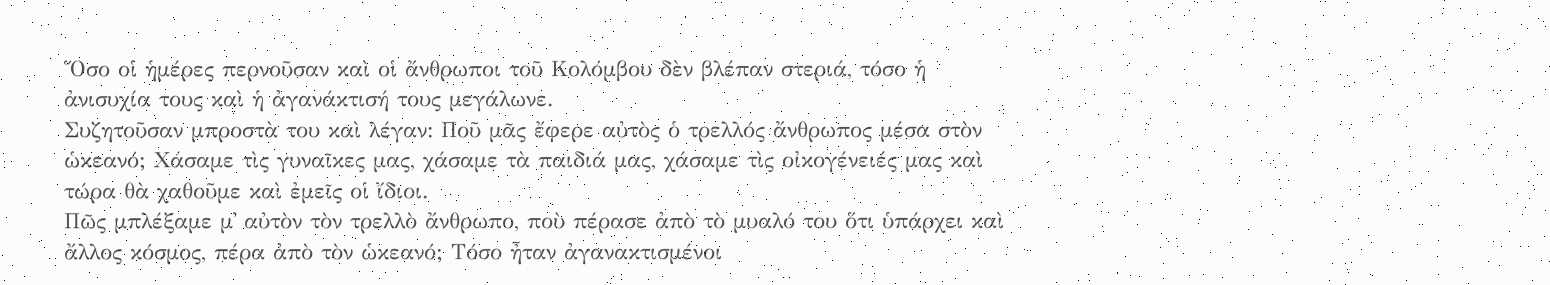Ὅσο οἱ ἡμέρες περνοῦσαν καὶ οἱ ἄνθρωποι τοῦ Κολόμβου δὲν βλέπαν στεριά, τόσο ἡ ἀνισυχία τους καὶ ἡ ἀγανάκτισή τους μεγάλωνε.
Συζητοῦσαν μπροστὰ του καὶ λέγαν: Ποῦ μᾶς ἔφερε αὐτὸς ὁ τρελλός ἄνθρωπος μέσα στὸν ὡκεανό; Χάσαμε τὶς γυναῖκες μας, χάσαμε τὰ παιδιά μας, χάσαμε τὶς οἰκογένειές μας καὶ τώρα θὰ χαθοῦμε καὶ ἐμεῖς οἱ ἴδιοι.
Πῶς μπλέξαμε μ᾿ αὐτὸν τὸν τρελλὸ ἄνθρωπο, ποὺ πέρασε ἀπὸ τὸ μυαλό του ὅτι ὑπάρχει καὶ ἄλλος κόσμος, πέρα ἀπὸ τὸν ὡκεανό; Τόσο ἦταν ἀγανακτισμένοι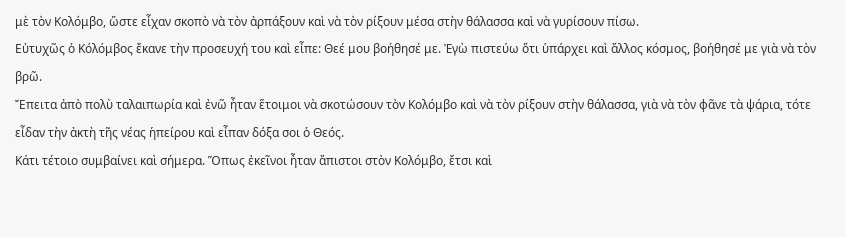μὲ τὸν Κολόμβο, ὥστε εἶχαν σκοπὸ νὰ τὸν ἀρπάξουν καὶ νὰ τὸν ρίξουν μέσα στὴν θάλασσα καὶ νὰ γυρίσουν πίσω.
Εὐτυχῶς ὁ Κόλόμβος ἔκανε τὴν προσευχή του καὶ εἶπε: Θεέ μου βοήθησέ με. Ἐγὼ πιστεύω ὅτι ὑπάρχει καὶ ἄλλος κόσμος, βοήθησέ με γιὰ νὰ τὸν βρῶ.
Ἔπειτα ἀπὸ πολὺ ταλαιπωρία καὶ ἐνῶ ἦταν ἕτοιμοι νὰ σκοτώσουν τὸν Κολόμβο καὶ νὰ τὸν ρίξουν στὴν θάλασσα, γιὰ νὰ τὸν φᾶνε τὰ ψάρια, τότε εἶδαν τὴν ἀκτὴ τῆς νέας ἡπείρου καὶ εἶπαν δόξα σοι ὁ Θεός.
Κάτι τέτοιο συμβαίνει καὶ σήμερα. Ὅπως ἐκεῖνοι ἦταν ἄπιστοι στὸν Κολόμβο, ἔτσι καὶ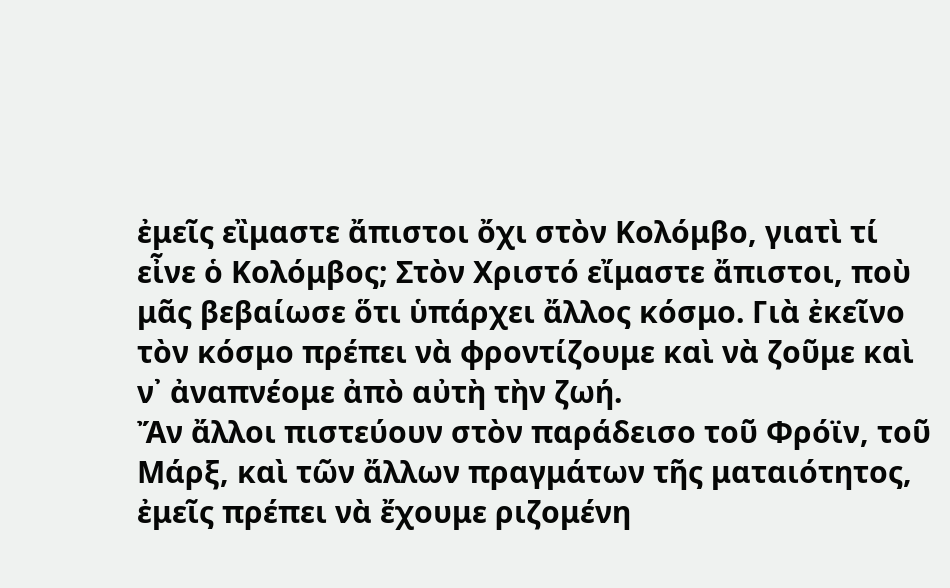ἐμεῖς εἲμαστε ἄπιστοι ὄχι στὸν Κολόμβο, γιατὶ τί εἶνε ὁ Κολόμβος; Στὸν Χριστό εἴμαστε ἄπιστοι, ποὺ μᾶς βεβαίωσε ὅτι ὑπάρχει ἄλλος κόσμο. Γιὰ ἐκεῖνο τὸν κόσμο πρέπει νὰ φροντίζουμε καὶ νὰ ζοῦμε καὶ ν᾿ ἀναπνέομε ἀπὸ αὐτὴ τὴν ζωή.
Ἄν ἄλλοι πιστεύουν στὸν παράδεισο τοῦ Φρόϊν, τοῦ Μάρξ, καὶ τῶν ἄλλων πραγμάτων τῆς ματαιότητος, ἐμεῖς πρέπει νὰ ἔχουμε ριζομένη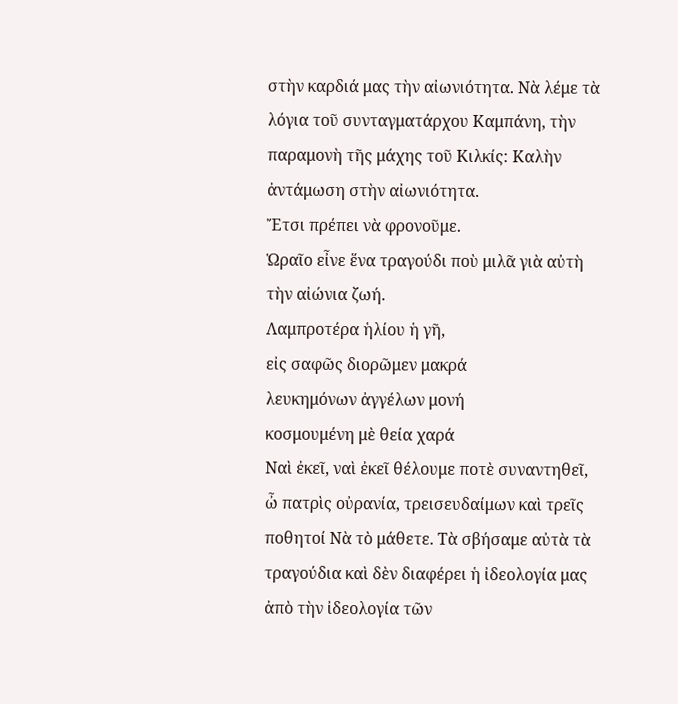στὴν καρδιά μας τὴν αἰωνιότητα. Νὰ λέμε τὰ λόγια τοῦ συνταγματάρχου Καμπάνη, τὴν παραμονὴ τῆς μάχης τοῦ Κιλκίς: Καλὴν ἀντάμωση στὴν αἰωνιότητα.
Ἔτσι πρέπει νὰ φρονοῦμε.
Ὡραῖο εἶνε ἕνα τραγούδι ποὺ μιλᾶ γιὰ αὐτὴ τὴν αἰώνια ζωή.
Λαμπροτέρα ἡλίου ἡ γῆ,
εἰς σαφῶς διορῶμεν μακρά
λευκημόνων ἀγγέλων μονή
κοσμουμένη μὲ θεία χαρά
Ναὶ ἐκεῖ, ναὶ ἐκεῖ θέλουμε ποτὲ συναντηθεῖ,
ὦ πατρὶς οὐρανία, τρεισευδαίμων καὶ τρεῖς ποθητοί Νὰ τὸ μάθετε. Τὰ σβήσαμε αὐτὰ τὰ τραγούδια καὶ δὲν διαφέρει ἡ ἰδεολογία μας ἀπὸ τὴν ἰδεολογία τῶν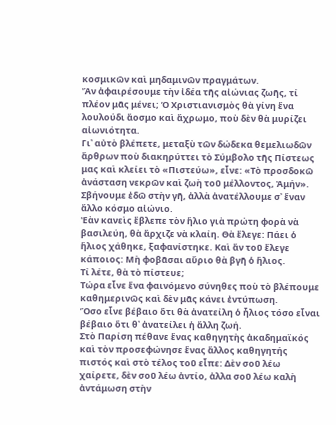κοσμικῶν καὶ μηδαμινῶν πραγμάτων.
Ἄν ἀφαιρέσουμε τὴν ἰδέα τῆς αἰώνιας ζωῆς, τί πλέον μᾶς μένει; Ὁ Χριστιανισμὸς θὰ γίνη ἕνα λουλούδι ἄοσμο καὶ ἄχρωμο, ποὺ δὲν θὰ μυρίζει αἰωνιότητα.
Γι᾿ αὐτὸ βλέπετε, μεταξὺ τῶν δώδεκα θεμελιωδῶν ἄρθρων ποὺ διακηρύττει τὸ Σύμβολο τῆς Πίστεως μας καὶ κλείει τὸ «Πιστεύω», εἶνε: «Τὸ προσδοκῶ ἀνάσταση νεκρῶν καὶ ζωὴ τοῦ μέλλοντος, Ἀμήν».
Σβήνουμε ἐδῶ στὴν γῆ, ἀλλὰ ἀνατέλλουμε σ᾿ ἕναν ἄλλο κόσμο αἰώνιο.
Ἐὰν κανεὶς ἔβλεπε τὸν ἥλιο γιὰ πρώτη φορὰ νὰ βασιλεύη, θὰ ἄρχιζε νὰ κλαίη. Θὰ ἔλεγε: Πάει ὁ ἥλιος χάθηκε, ξαφανίστηκε. Καὶ ἄν τοῦ ἔλεγε κάποιος: Μὴ φοβᾶσαι αὔριο θὰ βγῆ ὁ ἥλιος.
Τί λέτε, θὰ τὸ πίστευε;
Τώρα εἶνε ἕνα φαινόμενο σύνηθες ποὺ τὸ βλέπουμε καθημερινῶς καὶ δὲν μᾶς κάνει ἐντύπωση.
Ὅσο εἶνε βέβαιο ὅτι θὰ ἀνατείλη ὁ ἧλιος τόσο εἶναι βέβαιο ὅτι θ᾿ ἀνατείλει ἡ ἄλλη ζωή.
Στὸ Παρίση πέθανε ἕνας καθηγητὴς ἀκαδημαϊκός καὶ τὸν προσεφώνησε ἕνας ἄλλος καθηγητής πιστός καὶ στὸ τέλος τοῦ εἶπε: Δὲν σοῦ λέω χαίρετε, δὲν σοῦ λέω ἀντίο, ἀλλα σοῦ λέω καλὴ ἀντάμωση στὴν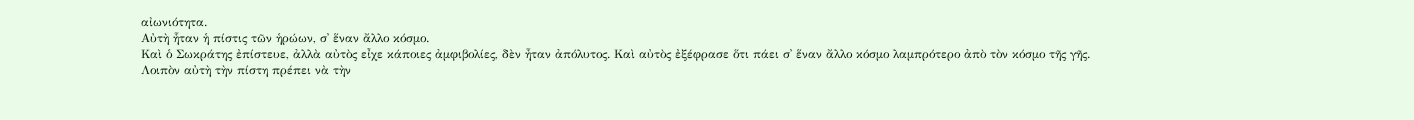αἰωνιότητα.
Αὐτὴ ἧταν ἡ πίστις τῶν ἡρώων, σ᾿ ἕναν ἄλλο κόσμο.
Καὶ ὁ Σωκράτης ἐπίστευε, ἀλλὰ αὐτὸς εἶχε κάποιες ἀμφιβολίες, δὲν ἦταν ἀπόλυτος. Καὶ αὐτὸς ἐξέφρασε ὅτι πάει σ᾿ ἕναν ἄλλο κόσμο λαμπρότερο ἀπὸ τὸν κόσμο τῆς γῆς.
Λοιπὸν αὐτὴ τὴν πίστη πρέπει νὰ τὴν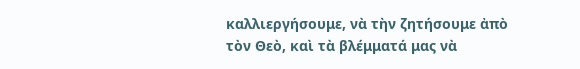καλλιεργήσουμε, νὰ τὴν ζητήσουμε ἀπὸ τὸν Θεὸ, καὶ τὰ βλέμματά μας νὰ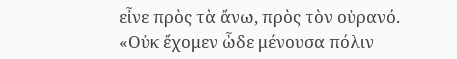εἶνε πρὸς τὰ ἄνω, πρὸς τὸν οὐρανό.
«Οὐκ ἔχομεν ὧδε μένουσα πόλιν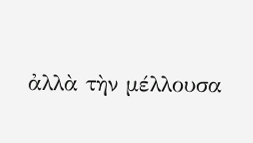ἀλλὰ τὴν μέλλουσα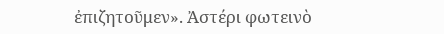ἐπιζητοῦμεν». Ἀστέρι φωτεινὸ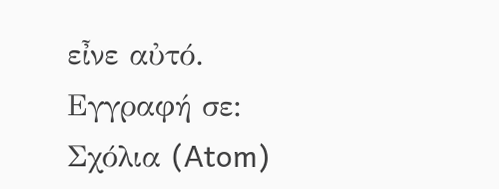εἶνε αὐτό.
Εγγραφή σε:
Σχόλια (Atom)